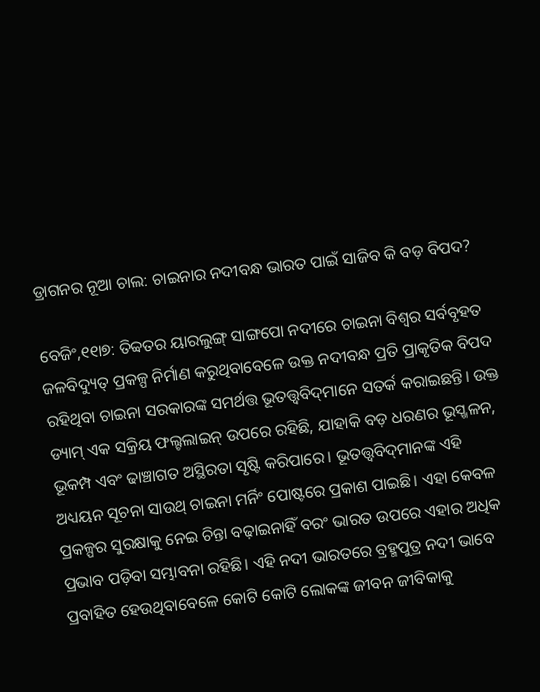ଡ୍ରାଗନର ନୂଆ ଚାଲ: ଚାଇନାର ନଦୀବନ୍ଧ ଭାରତ ପାଇଁ ସାଜିବ କି ବଡ଼ ବିପଦ?

ବେଜିଂ,୧୧ା୭: ତିବ୍ବତର ୟାରଲୁଙ୍ଗ୍‌ ସାଙ୍ଗପୋ ନଦୀରେ ଚାଇନା ବିଶ୍ୱର ସର୍ବବୃହତ ଜଳବିଦ୍ୟୁତ୍‌ ପ୍ରକଳ୍ପ ନିର୍ମାଣ କରୁଥିବାବେଳେ ଉକ୍ତ ନଦୀବନ୍ଧ ପ୍ରତି ପ୍ରାକୃତିକ ବିପଦ ରହିଥିବା ଚାଇନା ସରକାରଙ୍କ ସମର୍ଥତ୍ତ ଭୂତତ୍ତ୍ୱବିଦ୍‌ମାନେ ସତର୍କ କରାଇଛନ୍ତି। ଉକ୍ତ ଡ୍ୟାମ୍‌ ଏକ ସକ୍ରିୟ ଫଲ୍ଟଲାଇନ୍‌ ଉପରେ ରହିଛି, ଯାହାକି ବଡ଼ ଧରଣର ଭୂସ୍ଖଳନ, ଭୂକମ୍ପ ଏବଂ ଢାଞ୍ଚାଗତ ଅସ୍ଥିରତା ସୃଷ୍ଟି କରିପାରେ। ଭୂତତ୍ତ୍ୱବିଦ୍‌ମାନଙ୍କ ଏହି ଅଧ୍ୟୟନ ସୂଚନା ସାଉଥ୍‌ ଚାଇନା ମର୍ନିଂ ପୋଷ୍ଟରେ ପ୍ରକାଶ ପାଇଛି। ଏହା କେବଳ ପ୍ରକଳ୍ପର ସୁରକ୍ଷାକୁ ନେଇ ଚିନ୍ତା ବଢ଼ାଇନାହିଁ ବରଂ ଭାରତ ଉପରେ ଏହାର ଅଧିକ ପ୍ରଭାବ ପଡ଼ିବା ସମ୍ଭାବନା ରହିଛି। ଏହି ନଦୀ ଭାରତରେ ବ୍ରହ୍ମପୁତ୍ର ନଦୀ ଭାବେ ପ୍ରବାହିତ ହେଉଥିବାବେଳେ କୋଟି କୋଟି ଲୋକଙ୍କ ଜୀବନ ଜୀବିକାକୁ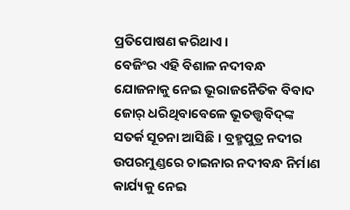ପ୍ରତିପୋଷଣ କରିଥାଏ।
ବେଜିଂର ଏହି ବିଶାଳ ନଦୀବନ୍ଧ ଯୋଜନାକୁ ନେଇ ଭୂରାଜନୈତିକ ବିବାଦ ଜୋର୍‌ ଧରିଥିବାବେଳେ ଭୂତତ୍ତ୍ୱବିଦ୍‌ଙ୍କ ସତର୍କ ସୂଚନା ଆସିଛି। ବ୍ରହ୍ମପୁତ୍ର ନଦୀର ଉପରମୁଣ୍ଡରେ ଚାଇନାର ନଦୀବନ୍ଧ ନିର୍ମାଣ କାର୍ଯ୍ୟକୁ ନେଇ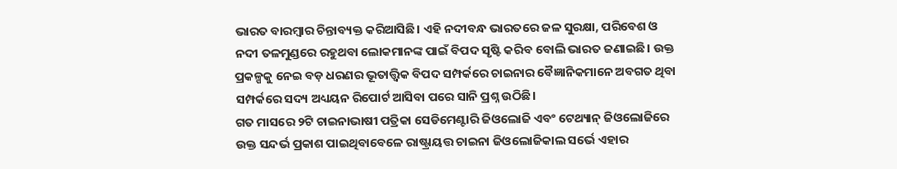ଭାରତ ବାରମ୍ବାର ଚିନ୍ତାବ୍ୟକ୍ତ କରିଆସିଛି। ଏହି ନଦୀବନ୍ଧ ଭାରତରେ ଜଳ ସୁରକ୍ଷା, ପରିବେଶ ଓ ନଦୀ ତଳମୁଣ୍ଡରେ ରହୁଥବା ଲୋକମାନଙ୍କ ପାଇଁ ବିପଦ ସୃଷ୍ଟି କରିବ ବୋଲି ଭାରତ ଜଣାଇଛି। ଉକ୍ତ ପ୍ରକଳ୍ପକୁ ନେଇ ବଡ଼ ଧରଣର ଭୂତାତ୍ତ୍ୱିକ ବିପଦ ସମ୍ପର୍କରେ ଚାଇନାର ବୈଜ୍ଞାନିକମାନେ ଅବଗତ ଥିବା ସମ୍ପର୍କରେ ସଦ୍ୟ ଅଧ୍ୟୟନ ରିପୋର୍ଟ ଆସିବା ପରେ ସାନି ପ୍ରଶ୍ନ ଉଠିଛି।
ଗତ ମାସରେ ୨ଟି ଚାଇନାଭାଷୀ ପତ୍ରିକା ସେଡିମେଣ୍ଟାରି ଜିଓଲୋଜି ଏବଂ ଟେଥ୍ୟାନ୍‌ ଜିଓଲୋଜିରେ ଉକ୍ତ ସନ୍ଦର୍ଭ ପ୍ରକାଶ ପାଇଥିବାବେଳେ ରାଷ୍ଟ୍ରାୟତ୍ତ ଚାଇନା ଜିଓଲୋଜିକାଲ ସର୍ଭେ ଏହାର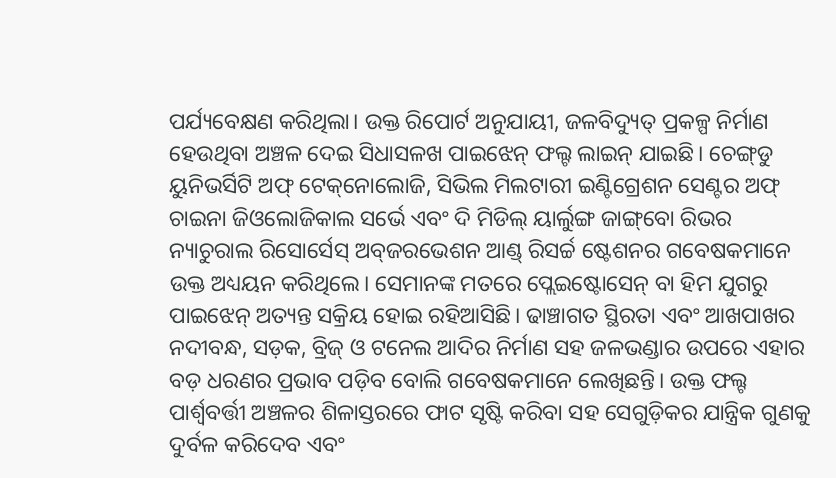ପର୍ଯ୍ୟବେକ୍ଷଣ କରିଥିଲା। ଉକ୍ତ ରିପୋର୍ଟ ଅନୁଯାୟୀ, ଜଳବିଦ୍ୟୁତ୍‌ ପ୍ରକଳ୍ପ ନିର୍ମାଣ ହେଉଥିବା ଅଞ୍ଚଳ ଦେଇ ସିଧାସଳଖ ପାଇଝେନ୍‌ ଫଲ୍ଟ ଲାଇନ୍‌ ଯାଇଛି। ଚେଙ୍ଗ୍‌ଡୁ ୟୁନିଭର୍ସିଟି ଅଫ୍‌ ଟେକ୍‌ନୋଲୋଜି, ସିଭିଲ ମିଲଟାରୀ ଇଣ୍ଟିଗ୍ରେଶନ ସେଣ୍ଟର ଅଫ୍‌ ଚାଇନା ଜିଓଲୋଜିକାଲ ସର୍ଭେ ଏବଂ ଦି ମିଡିଲ୍‌ ୟାର୍ଲୁଙ୍ଗ ଜାଙ୍ଗ୍‌ବୋ ରିଭର ନ୍ୟାଚୁରାଲ ରିସୋର୍ସେସ୍‌ ଅବ୍‌ଜରଭେଶନ ଆଣ୍ଡ୍‌ ରିସର୍ଚ୍ଚ ଷ୍ଟେଶନର ଗବେଷକମାନେ ଉକ୍ତ ଅଧ୍ୟୟନ କରିଥିଲେ। ସେମାନଙ୍କ ମତରେ ପ୍ଲେଇଷ୍ଟୋସେନ୍‌ ବା ହିମ ଯୁଗରୁ ପାଇଝେନ୍‌ ଅତ୍ୟନ୍ତ ସକ୍ରିୟ ହୋଇ ରହିଆସିଛି। ଢାଞ୍ଚାଗତ ସ୍ଥିରତା ଏବଂ ଆଖପାଖର ନଦୀବନ୍ଧ, ସଡ଼କ, ବ୍ରିଜ୍‌ ଓ ଟନେଲ ଆଦିର ନିର୍ମାଣ ସହ ଜଳଭଣ୍ଡାର ଉପରେ ଏହାର ବଡ଼ ଧରଣର ପ୍ରଭାବ ପଡ଼ିବ ବୋଲି ଗବେଷକମାନେ ଲେଖିଛନ୍ତି। ଉକ୍ତ ଫଲ୍ଟ ପାର୍ଶ୍ୱବର୍ତ୍ତୀ ଅଞ୍ଚଳର ଶିଳାସ୍ତରରେ ଫାଟ ସୃଷ୍ଟି କରିବା ସହ ସେଗୁଡ଼ିକର ଯାନ୍ତ୍ରିକ ଗୁଣକୁ ଦୁର୍ବଳ କରିଦେବ ଏବଂ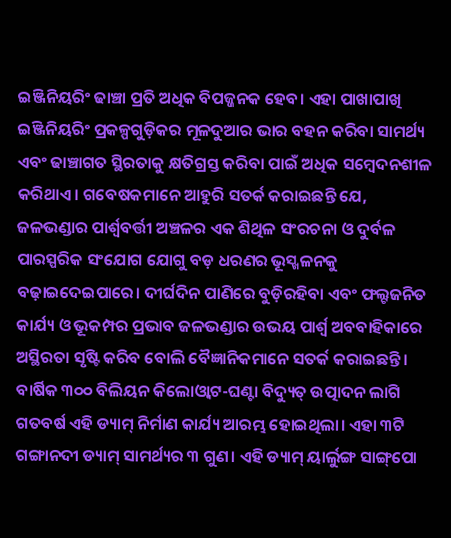ଇଞ୍ଜିନିୟରିଂ ଢାଞ୍ଚା ପ୍ରତି ଅଧିକ ବିପଜ୍ଜନକ ହେବ। ଏହା ପାଖାପାଖି ଇଞ୍ଜିନିୟରିଂ ପ୍ରକଳ୍ପଗୁଡ଼ିକର ମୂଳଦୁଆର ଭାର ବହନ କରିବା ସାମର୍ଥ୍ୟ ଏବଂ ଢାଞ୍ଚାଗତ ସ୍ଥିରତାକୁ କ୍ଷତିଗ୍ରସ୍ତ କରିବା ପାଇଁ ଅଧିକ ସମ୍ବେଦନଶୀଳ କରିଥାଏ। ଗବେଷକମାନେ ଆହୁରି ସତର୍କ କରାଇଛନ୍ତି ଯେ, ଜଳଭଣ୍ଡାର ପାର୍ଶ୍ୱବର୍ତ୍ତୀ ଅଞ୍ଚଳର ଏକ ଶିଥିଳ ସଂରଚନା ଓ ଦୁର୍ବଳ ପାରସ୍ପରିକ ସଂଯୋଗ ଯୋଗୁ ବଡ଼ ଧରଣର ଭୂସ୍ଖଳନକୁ ବଢ଼ାଇଦେଇପାରେ। ଦୀର୍ଘଦିନ ପାଣିରେ ବୁଡ଼ିରହିବା ଏବଂ ଫଲ୍ଟଜନିତ କାର୍ଯ୍ୟ ଓ ଭୂକମ୍ପର ପ୍ରଭାବ ଜଳଭଣ୍ଡାର ଉଭୟ ପାର୍ଶ୍ୱ ଅବବାହିକାରେ ଅସ୍ଥିରତା ସୃଷ୍ଟି କରିବ ବୋଲି ବୈଜ୍ଞାନିକମାନେ ସତର୍କ କରାଇଛନ୍ତି। ବାର୍ଷିକ ୩୦୦ ବିଲିୟନ କିଲୋଓ୍ବାଟ-ଘଣ୍ଟା ବିଦ୍ୟୁତ୍‌ ଉତ୍ପାଦନ ଲାଗି ଗତବର୍ଷ ଏହି ଡ୍ୟାମ୍‌ ନିର୍ମାଣ କାର୍ଯ୍ୟ ଆରମ୍ଭ ହୋଇଥିଲା। ଏହା ୩ଟି ଗଙ୍ଗାନଦୀ ଡ୍ୟାମ୍‌ ସାମର୍ଥ୍ୟର ୩ ଗୁଣ। ଏହି ଡ୍ୟାମ୍‌ ୟାର୍ଲୁଙ୍ଗ ସାଙ୍ଗ୍‌ପୋ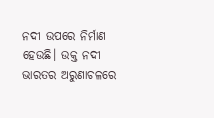ନଦୀ ଉପରେ ନିର୍ମାଣ ହେଉଛି। ଉକ୍ତ ନଦୀ ଭାରତର ଅରୁଣାଚଳରେ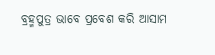ବ୍ରହ୍ମପୁତ୍ର ଭାବେ ପ୍ରବେଶ କରି ଆସାମ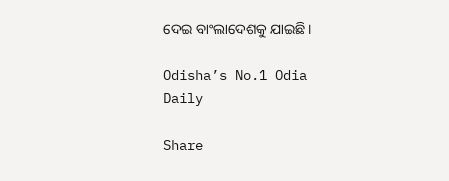ଦେଇ ବାଂଲାଦେଶକୁ ଯାଇଛି।

Odisha’s No.1 Odia Daily

Share